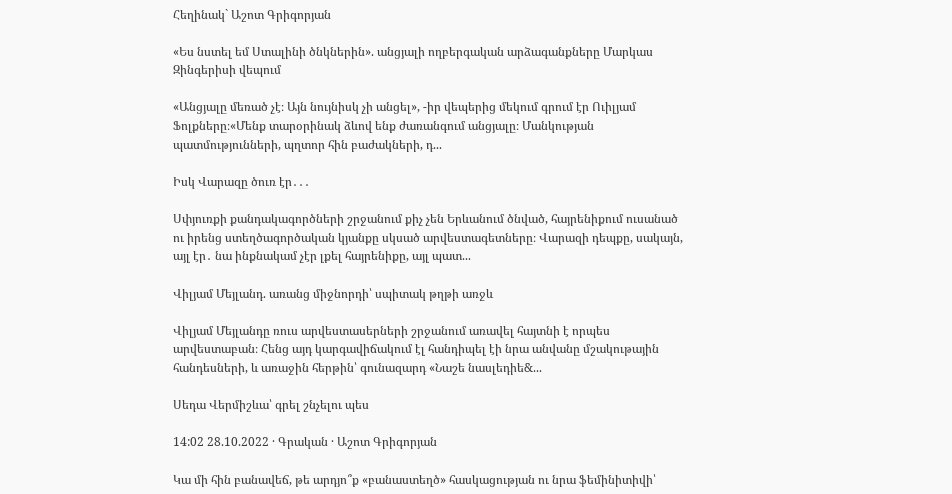Հեղինակ` Աշոտ Գրիգորյան

«Ես նստել եմ Ստալինի ծնկներին». անցյալի ողբերգական արձագանքները Մարկաս Զինգերիսի վեպում

«Անցյալը մեռած չէ։ Այն նույնիսկ չի անցել», -իր վեպերից մեկում գրում էր Ուիլյամ Ֆոլքները։«Մենք տարօրինակ ձևով ենք ժառանգում անցյալը։ Մանկության պատմությունների, պղտոր հին բաժակների, դ...

Իսկ Վարազը ծուռ էր․․․

Սփյուռքի քանդակագործների շրջանում քիչ չեն Երևանում ծնված, հայրենիքում ուսանած ու իրենց ստեղծագործական կյանքը սկսած արվեստագետները։ Վարազի դեպքը, սակայն, այլ էր․ նա ինքնակամ չէր լքել հայրենիքը, այլ պատ...

Վիլյամ Մեյլանդ. առանց միջնորդի՝ սպիտակ թղթի առջև

Վիլյամ Մեյլանդը ռուս արվեստասերների շրջանում առավել հայտնի է որպես արվեստաբան։ Հենց այդ կարգավիճակում էլ հանդիպել էի նրա անվանը մշակութային հանդեսների, և առաջին հերթին՝ գունազարդ «Նաշե նասլեդիե&...

Սեդա Վերմիշևա՝ գրել շնչելու պես

14:02 28.10.2022 · Գրական · Աշոտ Գրիգորյան

Կա մի հին բանավեճ, թե արդյո՞ք «բանաստեղծ» հասկացության ու նրա ֆեմինիտիվի՝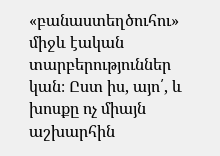«բանաստեղծուհու» միջև էական տարբերություններ կան։ Ըստ իս, այո՛, և խոսքը ոչ միայն աշխարհին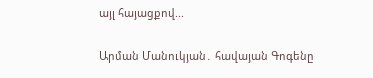այլ հայացքով...

Արման Մանուկյան․ հավայան Գոգենը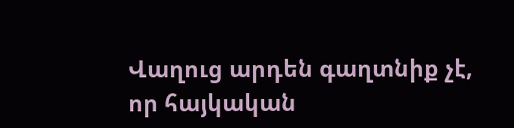Վաղուց արդեն գաղտնիք չէ, որ հայկական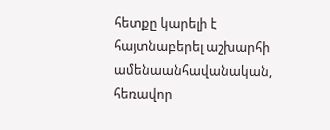հետքը կարելի է հայտնաբերել աշխարհի ամենաանհավանական, հեռավոր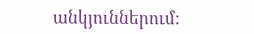անկյուններում: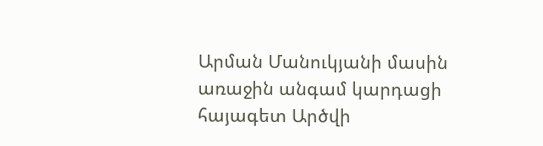Արման Մանուկյանի մասին առաջին անգամ կարդացի հայագետ Արծվի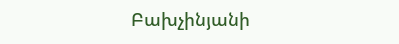Բախչինյանի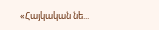«Հայկական նե...